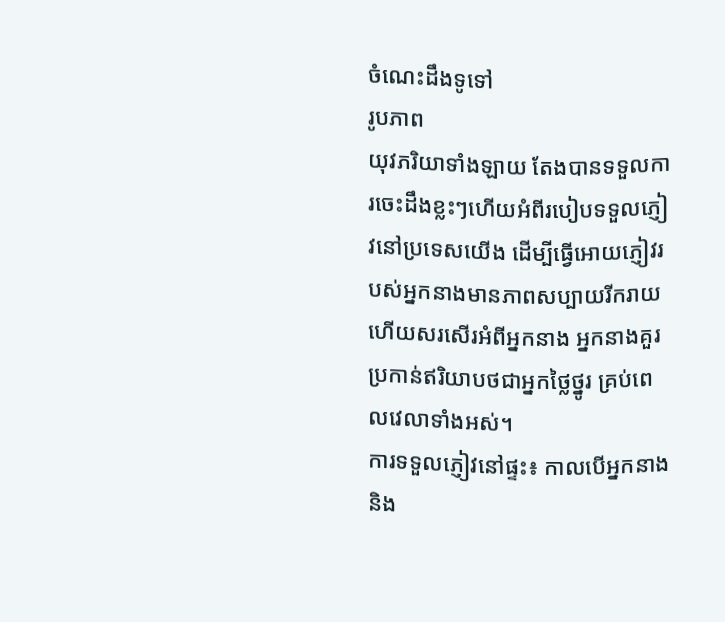ចំណេះដឹងទូទៅ
រូបភាព
យុវភរិយាទាំងឡាយ តែងបានទទួលការចេះដឹងខ្លះៗហើយអំពីរបៀបទទួលភ្ញៀវនៅប្រទេសយើង ដើម្បីធ្វើអោយភ្ញៀវរបស់អ្នកនាងមានភាពសប្បាយរីករាយ ហើយសរសើរអំពីអ្នកនាង អ្នកនាងគួរប្រកាន់ឥរិយាបថជាអ្នកថ្លៃថ្នូរ គ្រប់ពេលវេលាទាំងអស់។
ការទទួលភ្ញៀវនៅផ្ទះ៖ កាលបើអ្នកនាង និង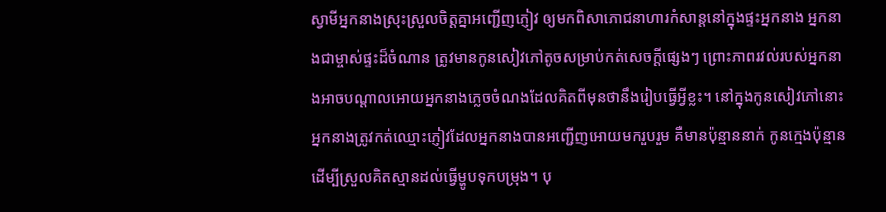ស្វាមីអ្នកនាងស្រុះស្រួលចិត្តគ្នាអញ្ជើញភ្ញៀវ ឲ្យមកពិសាភោជនាហារកំសាន្តនៅក្នុងផ្ទះអ្នកនាង អ្នកនាងជាម្ចាស់ផ្ទះដ៏ចំណាន ត្រូវមានកូនសៀវភៅតូចសម្រាប់កត់សេចក្ដីផ្សេងៗ ព្រោះភាពរវល់របស់អ្នកនាងអាចបណ្ដាលអោយអ្នកនាងភ្លេចចំណងដែលគិតពីមុនថានឹងរៀបធ្វើអ្វីខ្លះ។ នៅក្នុងកូនសៀវភៅនោះ អ្នកនាងត្រូវកត់ឈ្មោះភ្ញៀវដែលអ្នកនាងបានអញ្ជើញអោយមករួបរួម គឺមានប៉ុន្មាននាក់ កូនក្មេងប៉ុន្មាន ដើម្បីស្រួលគិតស្មានដល់ធ្វើម្ហូបទុកបម្រុង។ បុ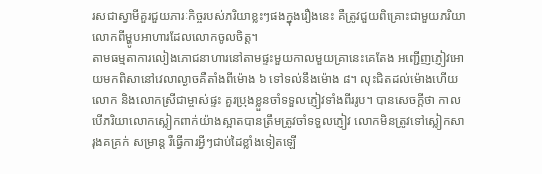រសជាស្វាមីគួរជួយភារៈកិច្ចរបស់ភរិយាខ្លះៗផងក្នុងរឿងនេះ គឺត្រូវជួយពិគ្រោះជាមួយភរិយាលោកពីម្ហូបអាហារដែលលោកចូលចិត្ត។
តាមធម្មតាការលៀងភោជនាហារនៅតាមផ្ទះមួយកាលមួយគ្រានេះគេតែង អញ្ជើញភ្ញៀវអោយមកពិសានៅវេលាល្ងាចគឺតាំងពីម៉ោង ៦ ទៅទល់នឹងម៉ោង ៨។ លុះជិតដល់ម៉ោងហើយ លោក និងលោកស្រីជាម្ចាស់ផ្ទះ គួរប្រុងខ្លួនចាំទទួលភ្ញៀវទាំងពីររូប។ បានសេចក្ដីថា កាលបើភរិយាលោកស្លៀកពាក់យ៉ាងស្អាតបានត្រឹមត្រូវចាំទទួលភ្ញៀវ លោកមិនត្រូវទៅស្លៀកសារុងគគ្រក់ សម្រាន្ត រឺធ្វើការអ្វីៗជាប់ដៃខ្លាំងទៀតឡើ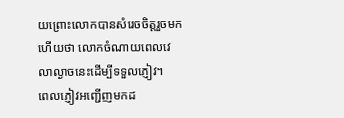យព្រោះលោកបានសំរេចចិត្តរួចមកហើយថា លោកចំណាយពេលវេលាល្ងាចនេះដើម្បីទទួលភ្ញៀវ។
ពេលភ្ញៀវអញ្ជើញមកដ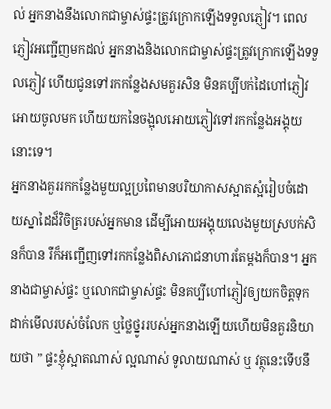ល់ អ្នកនាងនឹងលោកជាម្ចាស់ផ្ទះត្រូវក្រោកឡើងទទួលភ្ញៀវ។ ពេលភ្ញៀវអញ្ជើញមកដល់ អ្នកនាងនិងលោកជាម្ចាស់ផ្ទះត្រូវក្រោកឡើងទទួលភ្ញៀវ ហើយជូនទៅរកកន្លែងសមគួរសិន មិនគប្បីបក់ដៃហៅភ្ញៀវអោយចូលមក ហើយយកនៃចង្អុលអោយភ្ញៀវទៅរកកន្លែងអង្គុយនោះទេ។
អ្នកនាងគួររកកន្លែងមួយល្អប្រពៃមានបរិយាកាសស្អាតស្អំរៀបចំដោយស្នាដៃដ៏វិចិត្ររបស់អ្នកមាន ដើម្បីអោយអង្គុយលេងមួយស្របក់សិនក៏បាន រឺក៏អញ្ជើញទៅរកកន្លែងពិសាភោជនាហារតែម្ដងក៏បាន។ អ្នកនាងជាម្ចាស់ផ្ទះ ឬលោកជាម្ចាស់ផ្ទះ មិនគប្បីហៅភ្ញៀវឲ្យយកចិត្តទុកដាក់មើលរបស់ចំលែក ឬថ្លៃថ្នូររបស់អ្នកនាងឡើយហើយមិនគួរនិយាយថា ” ផ្ទះខ្ញុំស្អាតណាស់ ល្អណាស់ ទូលាយណាស់ ឬ វត្ថុនេះទើបនឹ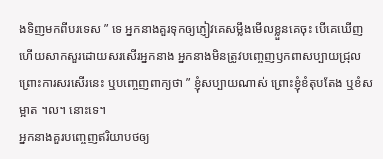ងទិញមកពីបរទេស ” ទេ អ្នកនាងគួរទុកឲ្យភ្ញៀវគេសម្លឹងមើលខ្លួនគេចុះ បើគេឃើញ ហើយសាកសួរដោយសរសើរអ្នកនាង អ្នកនាងមិនត្រូវបញ្ចេញឫកពាសប្បាយជ្រុល ព្រោះការសរសើរនេះ ឬបញ្ចេញពាក្យថា ” ខ្ញុំសប្បាយណាស់ ព្រោះខ្ញុំខំតុបតែង ឬខំសម្អាត ។ល។ នោះទេ។
អ្នកនាងគួរបញ្ចេញឥរិយាបថឲ្យ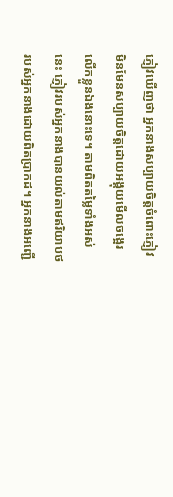ភ្ញៀវឃើញថា អ្នកនាងសប្បាយចិត្តចំពោះភ្ញៀវមិនមែនសប្បាយចិត្តដោយអង្គុយមើលចង្អេរលើកខ្លួនឯងនោះទេ។ តាមពិតតម្លៃទាំងអស់នេះ ភ្ញៀវរបស់អ្នកនាងបានយល់តាមឥរិយាបថរបស់អ្នកនាងដោយពិតប្រាកដ។ អ្នកនាងអញ្ជើ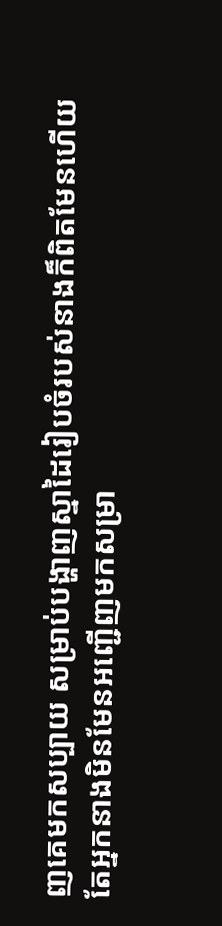ញគេមកសប្បាយ សម្រាប់បង្ហាញស្នាដៃរៀបចំរបស់នាងក៏ពិតមែនហើយតែអ្នកនាងមិនមែនអញ្ជើញមកសម្រា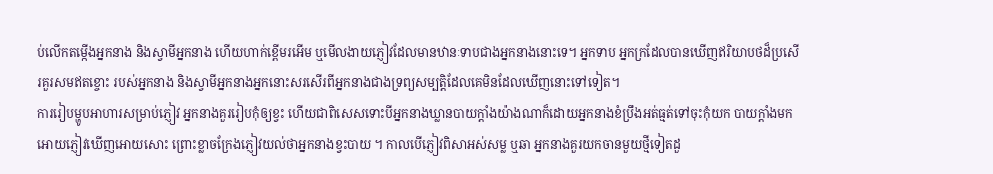ប់លើកតម្កើងអ្នកនាង និងស្វាមីអ្នកនាង ហើយហាក់ខ្ពើមរអើម ឬមើលងាយភ្ញៀវដែលមានឋានៈទាបជាងអ្នកនាងនោះទេ។ អ្នកទាប អ្នកក្រដែលបានឃើញឥរិយាបថដ៏ប្រសើរគួរសមឥតខ្ចោះ របស់អ្នកនាង និងស្វាមីអ្នកនាងអ្នកនោះសរសើរពីអ្នកនាងជាងទ្រព្យសម្បត្តិដែលគេមិនដែលឃើញនោះទៅទៀត។
ការរៀបម្ហូបអាហារសម្រាប់ភ្ញៀវ អ្នកនាងគួររៀបកុំឲ្យខ្វះ ហើយជាពិសេសទោះបីអ្នកនាងឃ្លានបាយក្ដាំងយ៉ាងណាក៏ដោយអ្នកនាងខំប្រឹងអត់ធ្មត់ទៅចុះកុំយក បាយក្ដាំងមកអោយភ្ញៀវឃើញអោយសោះ ព្រោះខ្លាចក្រែងភ្ញៀវយល់ថាអ្នកនាងខ្វះបាយ ។ កាលបើភ្ញៀវពិសាអស់សម្ល ឬឆា អ្នកនាងគួរយកចានមួយថ្មីទៀតដួ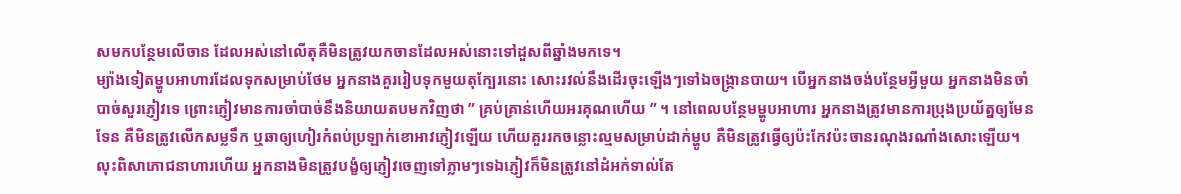សមកបន្ថែមលើចាន ដែលអស់នៅលើតុគឺមិនត្រូវយកចានដែលអស់នោះទៅដួសពីឆ្នាំងមកទេ។
ម្យ៉ាងទៀតម្ហូបអាហារដែលទុកសម្រាប់ថែម អ្នកនាងគួររៀបទុកមួយតុក្បែរនោះ សោះរវល់នឹងដើរចុះឡើងៗទៅឯចង្ក្រានបាយ។ បើអ្នកនាងចង់បន្ថែមអ្វីមួយ អ្នកនាងមិនចាំបាច់សួរភ្ញៀវទេ ព្រោះភ្ញៀវមានការចាំបាច់នឹងនិយាយតបមកវិញថា ” គ្រប់គ្រាន់ហើយអរគុណហើយ ” ។ នៅពេលបន្ថែមម្ហូបអាហារ អ្នកនាងត្រូវមានការប្រុងប្រយ័ត្នឲ្យមែនទែន គឺមិនត្រូវលើកសម្លទឹក ឬឆាឲ្យហៀរកំពប់ប្រឡាក់ខោអាវភ្ញៀវឡើយ ហើយគួររកចន្លោះល្មមសម្រាប់ដាក់ម្ហូប គឺមិនត្រូវធ្វើឲ្យប៉ះកែវប៉ះចានរណុងរណាំងសោះឡើយ។
លុះពិសាភោជនាហារហើយ អ្នកនាងមិនត្រូវបង្ខំឲ្យភ្ញៀវចេញទៅភ្លាមៗទេឯភ្ញៀវក៏មិនត្រូវនៅដំអក់ទាល់តែ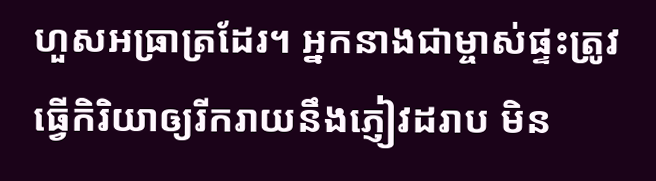ហួសអធ្រាត្រដែរ។ អ្នកនាងជាម្ចាស់ផ្ទះត្រូវធ្វើកិរិយាឲ្យរីករាយនឹងភ្ញៀវដរាប មិន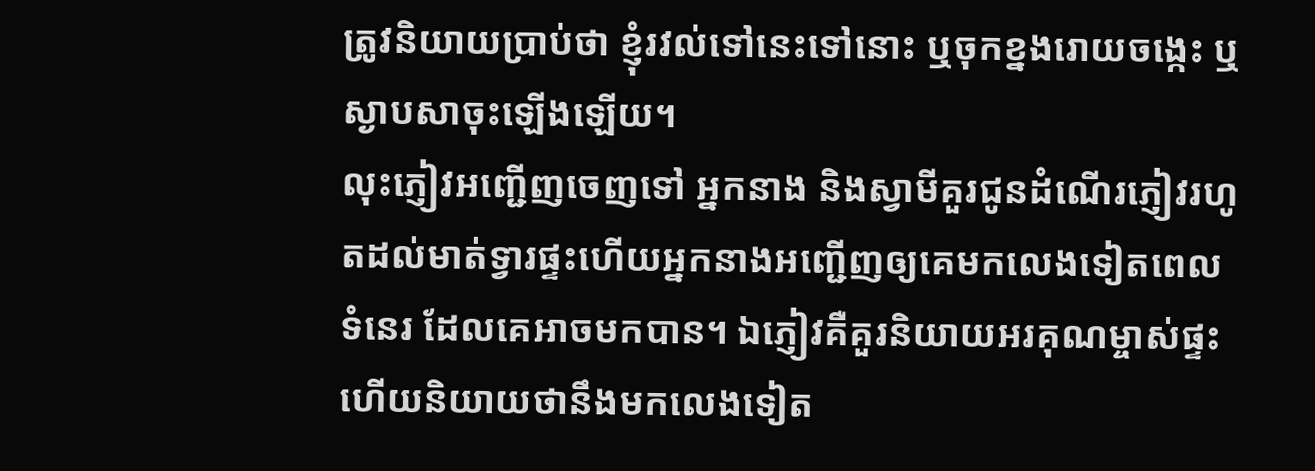ត្រូវនិយាយប្រាប់ថា ខ្ញុំរវល់ទៅនេះទៅនោះ ឬចុកខ្នងរោយចង្កេះ ឬស្ងាបសាចុះឡើងឡើយ។
លុះភ្ញៀវអញ្ជើញចេញទៅ អ្នកនាង និងស្វាមីគួរជូនដំណើរភ្ញៀវរហូតដល់មាត់ទ្វារផ្ទះហើយអ្នកនាងអញ្ជើញឲ្យគេមកលេងទៀតពេលទំនេរ ដែលគេអាចមកបាន។ ឯភ្ញៀវគឺគួរនិយាយអរគុណម្ចាស់ផ្ទះ ហើយនិយាយថានឹងមកលេងទៀត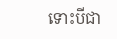ទោះបីជា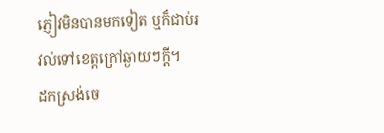ភ្ញៀវមិនបានមកទៀត ឬក៏ជាប់រវល់ទៅខេត្តក្រៅឆ្ងាយៗក្ដី។
ដកស្រង់ចេ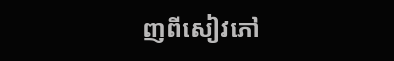ញពីសៀវភៅ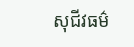សុជីវធម៌